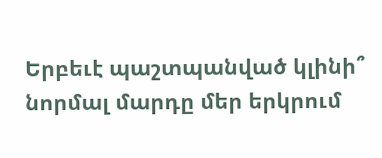Երբեւէ պաշտպանված կլինի՞ նորմալ մարդը մեր երկրում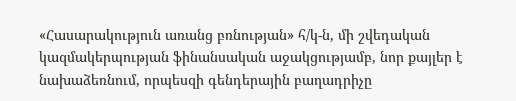«Հասարակություն առանց բռնության» հ/կ-ն, մի շվեդական կազմակերպության ֆինանսական աջակցությամբ, նոր քայլեր է նախաձեռնում, որպեսզի գենդերային բաղադրիչը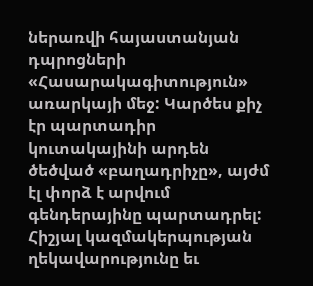ներառվի հայաստանյան դպրոցների «Հասարակագիտություն» առարկայի մեջ: Կարծես քիչ էր պարտադիր կուտակայինի արդեն ծեծված «բաղադրիչը», այժմ էլ փորձ է արվում գենդերայինը պարտադրել:
Հիշյալ կազմակերպության ղեկավարությունը եւ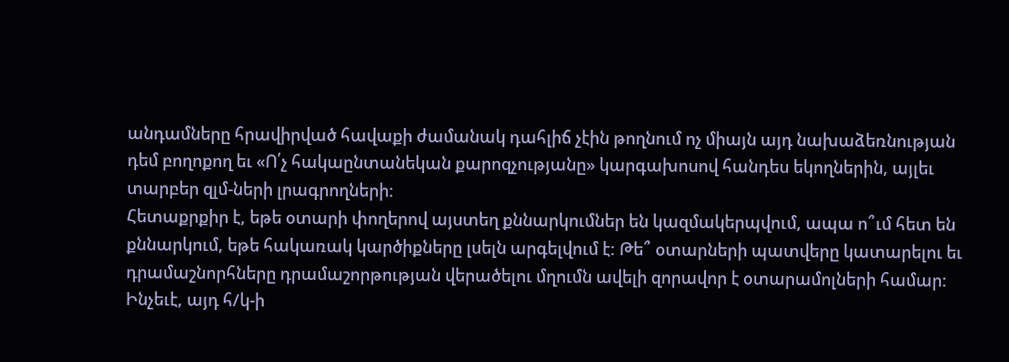անդամները հրավիրված հավաքի ժամանակ դահլիճ չէին թողնում ոչ միայն այդ նախաձեռնության դեմ բողոքող եւ «Ո՛չ հակաընտանեկան քարոզչությանը» կարգախոսով հանդես եկողներին, այլեւ տարբեր զլմ-ների լրագրողների:
Հետաքրքիր է, եթե օտարի փողերով այստեղ քննարկումներ են կազմակերպվում, ապա ո՞ւմ հետ են քննարկում, եթե հակառակ կարծիքները լսելն արգելվում է: Թե՞ օտարների պատվերը կատարելու եւ դրամաշնորհները դրամաշորթության վերածելու մղումն ավելի զորավոր է օտարամոլների համար:
Ինչեւէ, այդ հ/կ-ի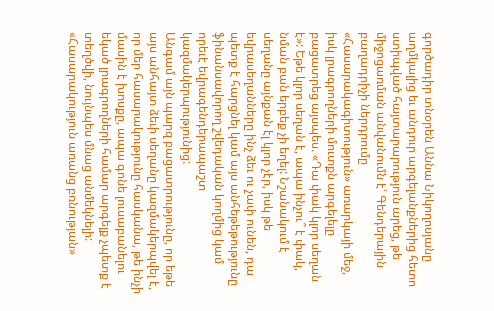գործադիր տնօրեն Աննա Նիկողոսյանը աղմկալից եւ անդուր արգելանքներից հետո ստիպված հայտարարություն արեց, թե միջոցառման անվանումն է՝ Գենդերային բաղադրիչի ներդրումը «Հասարակագիտություն» առարկայի մեջ, իսկ լրագրողների մուտքն արգելելը բացատրեց այսպես. «Դա փակ կլոր սեղան է»: Եթե կլոր սեղան է, ապա ինչու՞ է փակ, նման բան երբեք չի եղել: Նշանակում է սեղանը այնքան էլ կլոր չէր, իսկ թե եվրասեղանները ինչ ձեւ ու չափ ունեն, դա պետք է հարցնել կամ այս անհեթեթությունը ֆինանսավորող շվեդական կողմից կամ որեւէ եվրագենդերապաշտ կազմակերպությունից:
Անգամ այն պարզ բացատրությունը, որ եթե այս անհայտ ձեւի սեղանը կազմակերպվել է, որ մեր հասարակությունը հասկանա, թե ինչի մասին է խոսքը, ապա գոնե լուսաբանելու եկած լրագրողների համար արգելք չպետք է տեղծվի, նույնպես մնաց անմեկնելի:
«Հասարակություն առանց բռնության»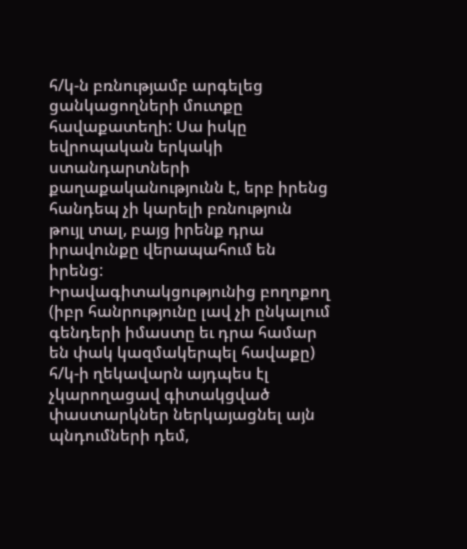հ/կ-ն բռնությամբ արգելեց ցանկացողների մուտքը հավաքատեղի: Սա իսկը եվրոպական երկակի ստանդարտների քաղաքականությունն է, երբ իրենց հանդեպ չի կարելի բռնություն թույլ տալ, բայց իրենք դրա իրավունքը վերապահում են իրենց:
Իրավագիտակցությունից բողոքող (իբր հանրությունը լավ չի ընկալում գենդերի իմաստը եւ դրա համար են փակ կազմակերպել հավաքը) հ/կ-ի ղեկավարն այդպես էլ չկարողացավ գիտակցված փաստարկներ ներկայացնել այն պնդումների դեմ,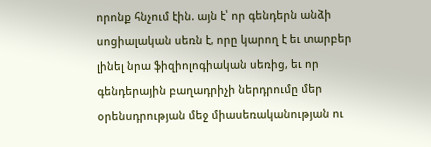որոնք հնչում էին. այն է՝ որ գենդերն անձի սոցիալական սեռն է, որը կարող է եւ տարբեր լինել նրա ֆիզիոլոգիական սեռից, եւ որ գենդերային բաղադրիչի ներդրումը մեր օրենսդրության մեջ միասեռականության ու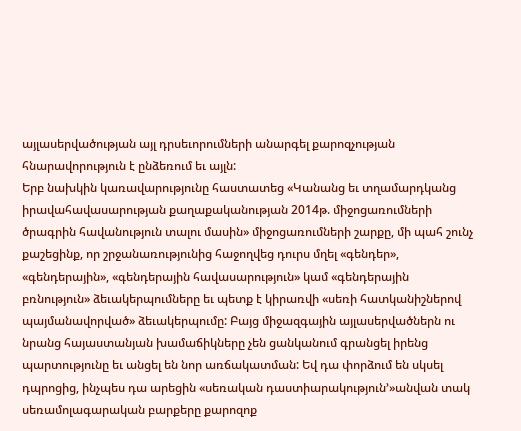այլասերվածության այլ դրսեւորումների անարգել քարոզչության հնարավորություն է ընձեռում եւ այլն:
Երբ նախկին կառավարությունը հաստատեց «Կանանց եւ տղամարդկանց իրավահավասարության քաղաքականության 2014թ. միջոցառումների ծրագրին հավանություն տալու մասին» միջոցառումների շարքը, մի պահ շունչ քաշեցինք, որ շրջանառությունից հաջողվեց դուրս մղել «գենդեր», «գենդերային», «գենդերային հավասարություն» կամ «գենդերային բռնություն» ձեւակերպումները եւ պետք է կիրառվի «սեռի հատկանիշներով պայմանավորված» ձեւակերպումը: Բայց միջազգային այլասերվածներն ու նրանց հայաստանյան խամաճիկները չեն ցանկանում գրանցել իրենց պարտությունը եւ անցել են նոր առճակատման: Եվ դա փորձում են սկսել դպրոցից, ինչպես դա արեցին «սեռական դաստիարակություն՚»անվան տակ սեռամոլագարական բարքերը քարոզոք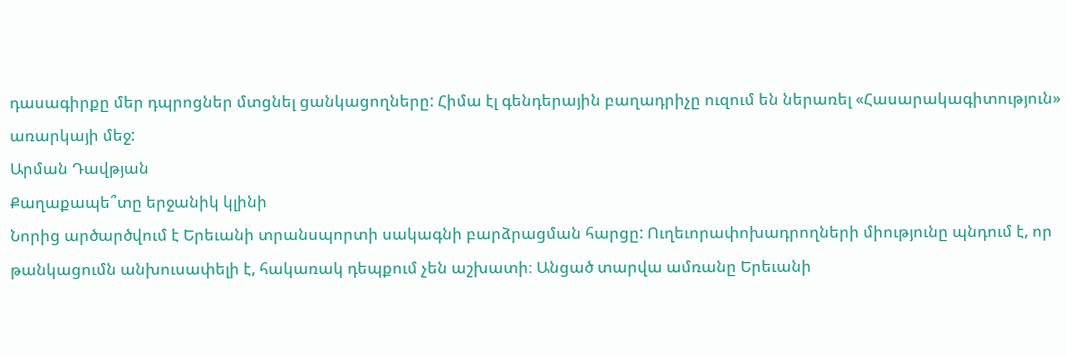դասագիրքը մեր դպրոցներ մտցնել ցանկացողները: Հիմա էլ գենդերային բաղադրիչը ուզում են ներառել «Հասարակագիտություն» առարկայի մեջ:
Արման Դավթյան
Քաղաքապե՞տը երջանիկ կլինի
Նորից արծարծվում է Երեւանի տրանսպորտի սակագնի բարձրացման հարցը: Ուղեւորափոխադրողների միությունը պնդում է, որ թանկացումն անխուսափելի է, հակառակ դեպքում չեն աշխատի։ Անցած տարվա ամռանը Երեւանի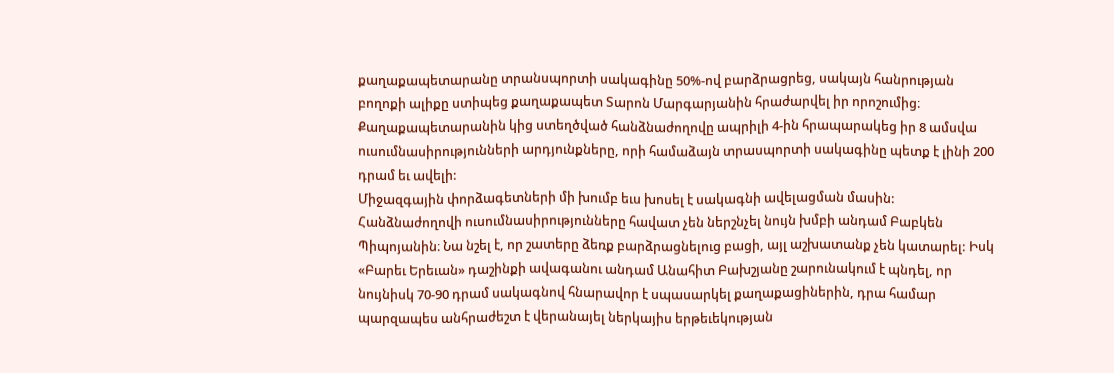քաղաքապետարանը տրանսպորտի սակագինը 50%-ով բարձրացրեց, սակայն հանրության բողոքի ալիքը ստիպեց քաղաքապետ Տարոն Մարգարյանին հրաժարվել իր որոշումից։ Քաղաքապետարանին կից ստեղծված հանձնաժողովը ապրիլի 4-ին հրապարակեց իր 8 ամսվա ուսումնասիրությունների արդյունքները, որի համաձայն տրասպորտի սակագինը պետք է լինի 200 դրամ եւ ավելի:
Միջազգային փորձագետների մի խումբ եւս խոսել է սակագնի ավելացման մասին:
Հանձնաժողովի ուսումնասիրությունները հավատ չեն ներշնչել նույն խմբի անդամ Բաբկեն Պիպոյանին։ Նա նշել է, որ շատերը ձեռք բարձրացնելուց բացի, այլ աշխատանք չեն կատարել: Իսկ «Բարեւ Երեւան» դաշինքի ավագանու անդամ Անահիտ Բախշյանը շարունակում է պնդել, որ նույնիսկ 70-90 դրամ սակագնով հնարավոր է սպասարկել քաղաքացիներին, դրա համար պարզապես անհրաժեշտ է վերանայել ներկայիս երթեւեկության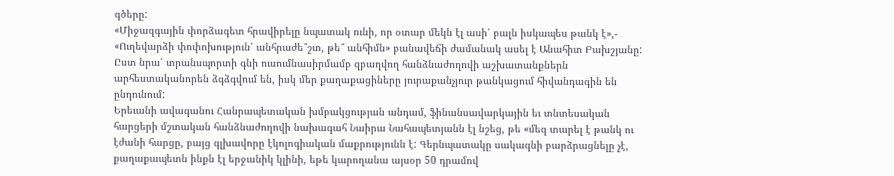գծերը:
«Միջազգային փորձագետ հրավիրելը նպատակ ունի, որ օտար մեկն էլ ասի՝ բալն իսկապես թանկ է»,- «Ուղեվարձի փոփոխություն՝ անհրաժե՞շտ, թե՞ անհիմն» բանավեճի ժամանակ ասել է Անահիտ Բախշյանը: Ըստ նրա՝ տրանսպորտի գնի ուսումնասիրմամբ զբաղվող հանձնաժողովի աշխատանքներն արհեստականորեն ձգձգվում են, իսկ մեր քաղաքացիները յուրաքանչյուր թանկացում հիվանդագին են ընդունում:
Երեւանի ավագանու Հանրապետական խմբակցության անդամ, ֆինանսավարկային եւ տնտեսական հարցերի մշտական հանձնաժողովի նախագահ Նաիրա Նահապետյանն էլ նշեց, թե «մեզ տարել է թանկ ու էժանի հարցը, բայց գլխավորը էկոլոգիական մաքրությունն է: Գերնպատակը սակագնի բարձրացնելը չէ, քաղաքապետն ինքն էլ երջանիկ կլինի, եթե կարողանա այսօր 50 դրամով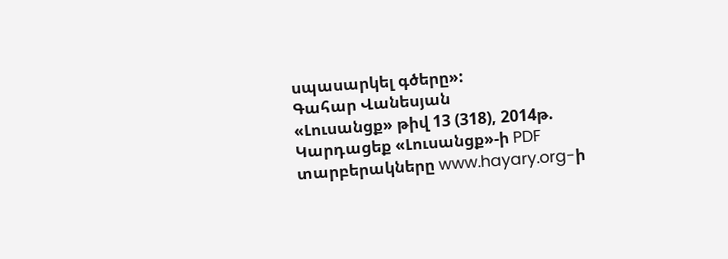սպասարկել գծերը»:
Գահար Վանեսյան
«Լուսանցք» թիվ 13 (318), 2014թ.
Կարդացեք «Լուսանցք»-ի PDF տարբերակները www.hayary.org-ի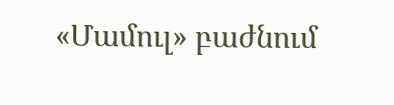«Մամուլ» բաժնում